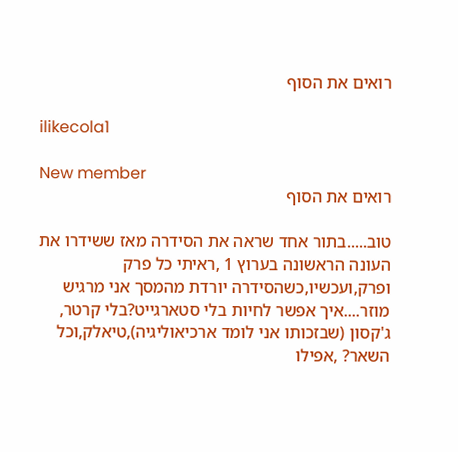רואים את הסוף

ilikecola1

New member
רואים את הסוף

טוב.....בתור אחד שראה את הסידרה מאז ששידרו את העונה הראשונה בערוץ 1 ,ראיתי כל פרק ופרק,ועכשיו,כשהסידרה יורדת מהמסך אני מרגיש מוזר....איך אפשר לחיות בלי סטארגייט?בלי קרטר, ג'קסון (שבזכותו אני לומד ארכיאוליגיה),טיאלק,וכל השאר? ,אפילו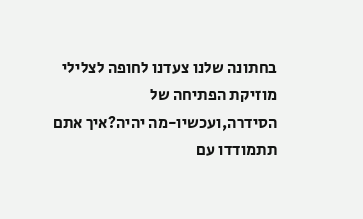בחתונה שלנו צעדנו לחופה לצלילי מוזיקת הפתיחה של הסידרה,ועכשיו-מה יהיה?איך אתם תתמודדו עם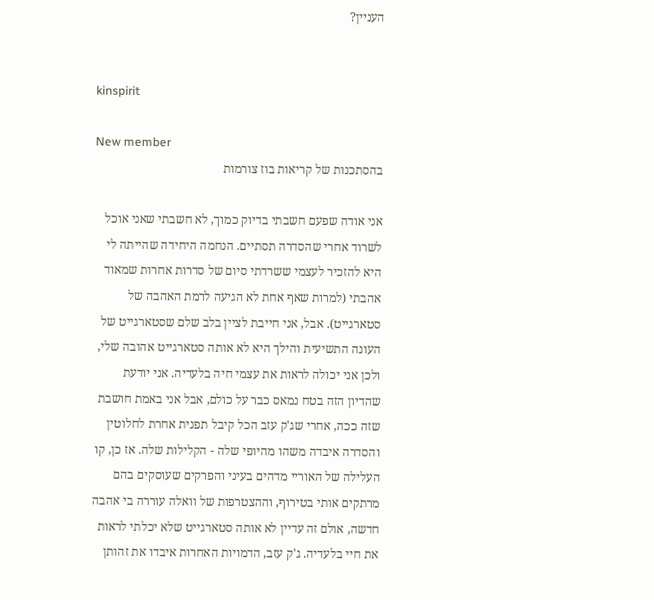העניין?


kinspirit

New member
בהסתכנות של קריאות בוז צורמות

אני אודה שפעם חשבתי בדיוק כמוך, לא חשבתי שאני אוכל לשרוד אחרי שהסדרה תסתיים. הנחמה היחידה שהייתה לי היא להזכיר לעצמי ששרדתי סיום של סדרות אחרות שמאוד אהבתי (למרות שאף אחת לא הגיעה לרמת האהבה של סטארגייט). אבל, אני חייבת לציין בלב שלם שסטארגייט של העונה התשיעית והילך היא לא אותה סטארגייט אהובה שלי, ולכן אני יכולה לראות את עצמי חיה בלעדיה. אני יודעת שהדיון הזה בטח נמאס כבר על כולם, אבל אני באמת חושבת שזה ככה, אחרי שג'ק עזב הכל קיבל תפנית אחרת לחלוטין והסדרה איבדה משהו מהיופי שלה - הקלילות שלה. אז כן, קו העלילה של האוריי מדהים בעיני והפרקים שעוסקים בהם מרתקים אותי בטירוף, וההצטרפות של וואלה עוררה בי אהבה חדשה, אולם זה עדיין לא אותה סטארגייט שלא יכלתי לראות את חיי בלעדיה. ג'ק עזב, הדמויות האחרות איבדו את זהותן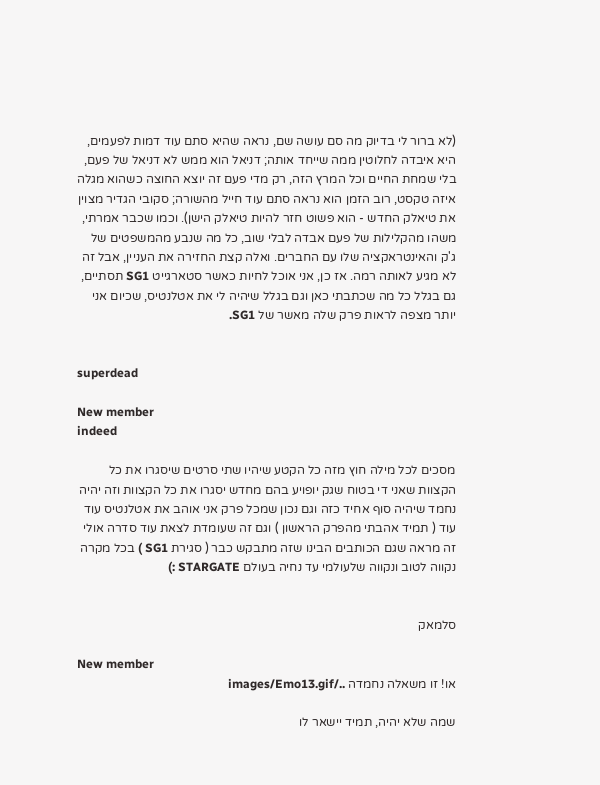(לא ברור לי בדיוק מה סם עושה שם, נראה שהיא סתם עוד דמות לפעמים, היא איבדה לחלוטין ממה שייחד אותה; דניאל הוא ממש לא דניאל של פעם, בלי שמחת החיים וכל המרץ הזה, רק מדי פעם זה יוצא החוצה כשהוא מגלה איזה טקסט, רוב הזמן הוא נראה סתם עוד חייל מהשורה; סקובי הגדיר מצוין את טיאלק החדש - הוא פשוט חזר להיות טיאלק הישן). וכמו שכבר אמרתי, משהו מהקלילות של פעם אבדה לבלי שוב, כל מה שנבע מהמשפטים של ג'ק והאינטראקציה שלו עם החברים. ואלה קצת החזירה את העניין, אבל זה לא מגיע לאותה רמה. אז כן, אני אוכל לחיות כאשר סטארגייט SG1 תסתיים, גם בגלל כל מה שכתבתי כאן וגם בגלל שיהיה לי את אטלנטיס, שכיום אני יותר מצפה לראות פרק שלה מאשר של SG1.


superdead

New member
indeed

מסכים לכל מילה חוץ מזה כל הקטע שיהיו שתי סרטים שיסגרו את כל הקצוות שאני די בטוח שגק יופויע בהם מחדש יסגרו את כל הקצוות וזה יהיה נחמד שיהיה סוף אחיד כזה וגם נכון שמכל פרק אני אוהב את אטלנטיס עוד עוד ( תמיד אהבתי מהפרק הראשון ) וגם זה שעומדת לצאת עוד סדרה אולי זה מראה שגם הכותבים הבינו שזה מתבקש כבר ( סגירת SG1 ) בכל מקרה נקווה לטוב ונקווה שלעולמי עד נחיה בעולם STARGATE :)


סלמאק

New member
או! זו משאלה נחמדה ../images/Emo13.gif

שמה שלא יהיה, תמיד יישאר לו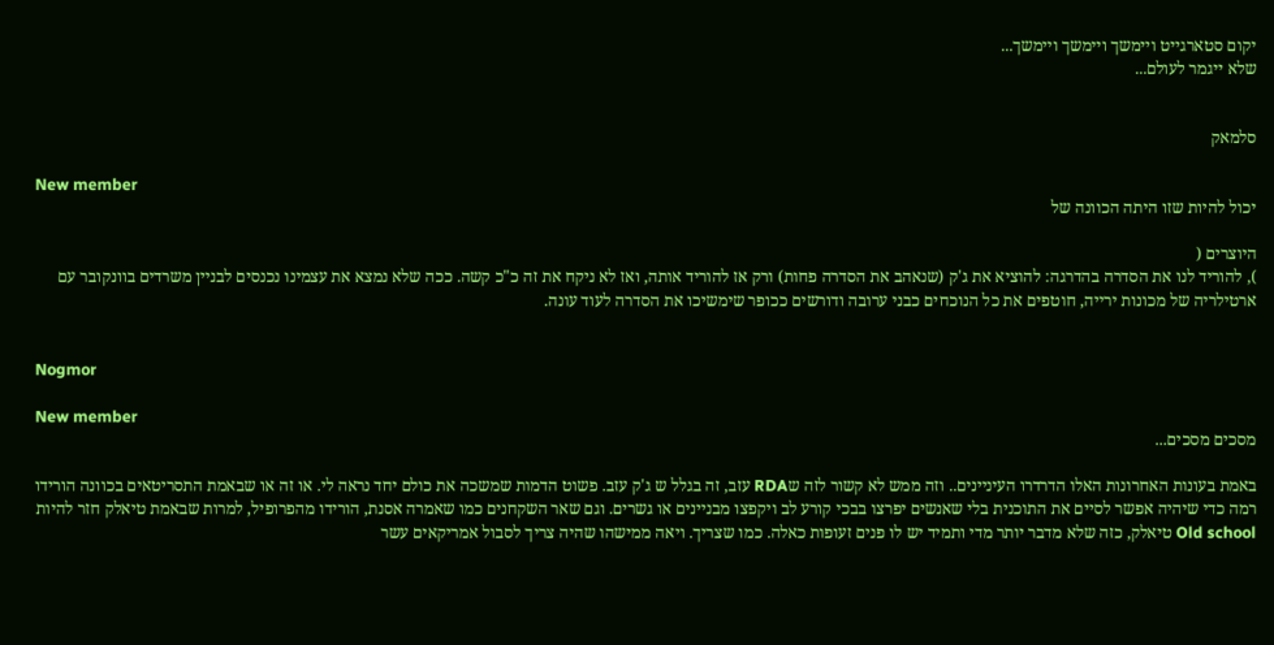יקום סטארגייט ויימשך ויימשך ויימשך...
שלא ייגמר לעולם...


סלמאק

New member
יכול להיות שזו היתה הכוונה של

היוצרים (
), להוריד לנו את הסדרה בהדרגה: להוציא את ג'ק (שנאהב את הסדרה פחות) ורק אז להוריד אותה, ואז לא ניקח את זה כ"כ קשה. ככה שלא נמצא את עצמינו נכנסים לבניין משרדים בוונקובר עם ארטילריה של מכונות ירייה, חוטפים את כל הנוכחים כבני ערובה ודורשים ככופר שימשיכו את הסדרה לעוד עונה.


Nogmor

New member
מסכים מסכים...

באמת בעונות האחרונות האלו הדרדרו העיניינים.. וזה ממש לא קשור לזה שRDA עזב, זה בגלל ש ג'ק עזב. פשוט הדמות שמשכה את כולם יחד נראה לי. או זה או שבאמת התסריטאים בכוונה הורידו רמה כדי שיהיה אפשר לסיים את התוכנית בלי שאנשים יפרצו בבכי קורע לב ויקפצו מבניינים או גשרים. וגם שאר השקחנים כמו שאמרה אסנת, הורידו מהפרופיל, למרות שבאמת טיאלק חזר להיות Old school טיאלק, כזה שלא מדבר יותר מדי ותמיד יש לו פנים זעופות כאלה. כמו שצריך. ויאה ממישהו שהיה צריך לסבול אמריקאים עשר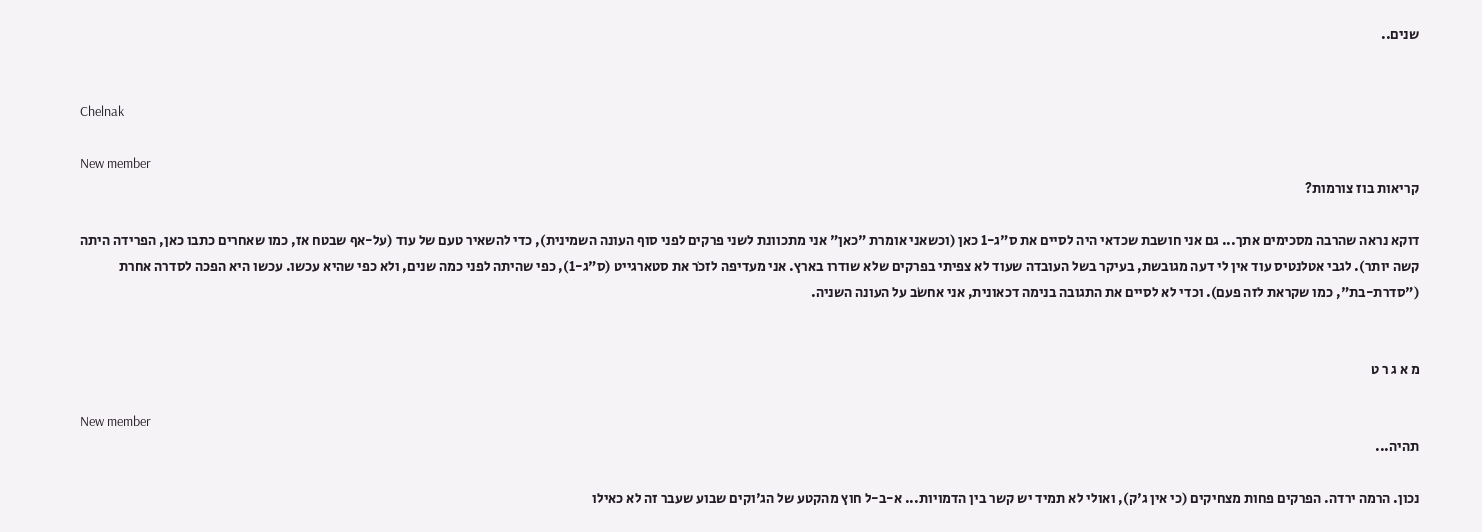שנים..


Chelnak

New member
קריאות בוז צורמות?

דוקא נראה שהרבה מסכימים אתך... גם אני חושבת שכדאי היה לסיים את ס"ג-1 כאן (וכשאני אומרת "כאן" אני מתכוונת לשני פרקים לפני סוף העונה השמינית), כדי להשאיר טעם של עוד (על-אף שבטח אז, כמו שאחרים כתבו כאן, הפרידה היתה קשה יותר). לגבי אטלנטיס עוד אין לי דעה מגובשת, בעיקר בשל העובדה שעוד לא צפיתי בפרקים שלא שודרו בארץ. אני מעדיפה לזכֹר את סטארגייט (ס"ג-1), כפי שהיתה לפני כמה שנים, ולא כפי שהיא עכשו. עכשו היא הפכה לסדרה אחרת ("סדרת-בת", כמו שקראת לזה פעם). וכדי לא לסיים את התגובה בנימה דכאונית, אני אחשֹב על העונה השניה.


מ א ג ר ט

New member
תהיה...

נכון. הרמה ירדה. הפרקים פחות מצחיקים (כי אין ג'ק), ואולי לא תמיד יש קשר בין הדמויות... א-ב-ל חוץ מהקטע של הג'וקים שבוע שעבר זה לא כאילו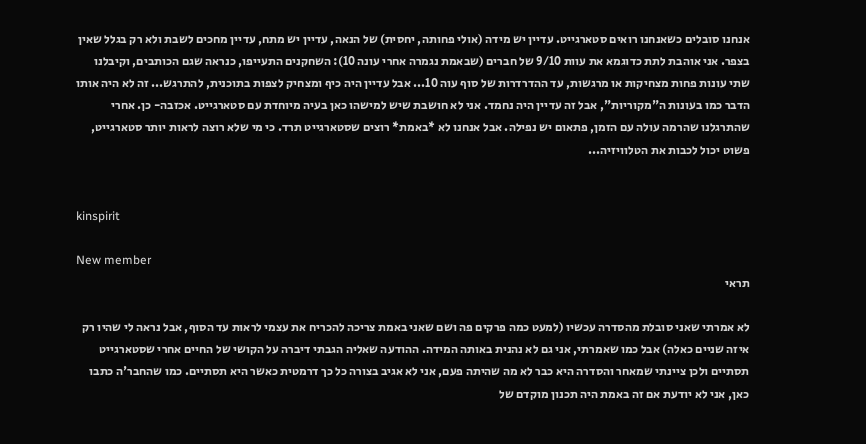אנחנו סובלים כשאנחנו רואים סטארגייט. עדיין יש מידה (אולי פחותה, יחסית) של הנאה, עדיין יש מתח, עדיין מחכים לשבת ולא רק בגלל שאין בצפר. אני אוהבת לתת כדוגמא את עוות 9/10 של חברים (שבאמת נגמרה אחרי עונה 10): השחקנים התעייפו, כנראה שגם הכותבים, וקיבלנו שתי עונות פחות מצחיקות או מרגשות, עד ההדרדרות של סוף עוה 10... אבל עדיין היה כיף ומצחיק לצפות בתוכנית, להתרגש... זה לא היה אותו הדבר כמו בעונות ה"מקוריות", אבל זה עדיין היה נחמד. אני לא חושבת שיש למישהו כאן בעיה מיוחדת עם סטארגייט. אכזבה- כן. אחרי שהתרגלנו שהרמה עולה עם הזמן, פתאום יש נפילה. אבל אנחנו לא *באמת* רוצים שסטארגייט תרד. כי מי שלא רוצה לראות יותר סטארגייט, פשוט יכול לכבות את הטלוויזיה...


kinspirit

New member
תראי

לא אמרתי שאני סובלת מהסדרה עכשיו (למעט כמה פרקים פה ושם שאני באמת צריכה להכריח את עצמי לראות עד הסוף, אבל נראה לי שהיו רק איזה שניים כאלה) אבל כמו שאמרתי, אני גם לא נהנית באותה המידה. ההודעה שאליה הגבתי דיברה על הקושי של החיים אחרי שסטארגייט תסתיים ולכן ציינתי שמאחר והסדרה היא כבר לא מה שהיתה פעם, אני לא אגיב בצורה כל כך דרמטית כאשר היא תסתיים. כמו שהחבר'ה כתבו כאן, אני לא יודעת אם זה באמת היה תכנון מוקדם של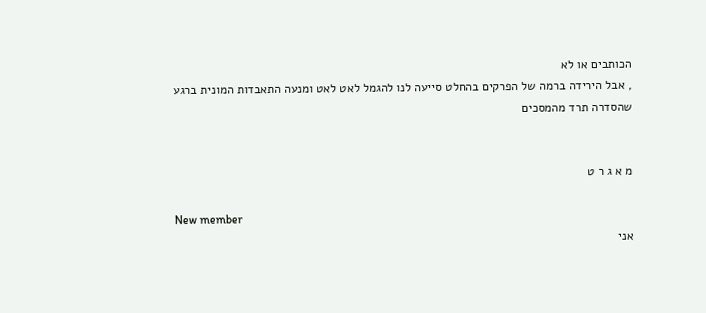הכותבים או לא
, אבל הירידה ברמה של הפרקים בהחלט סייעה לנו להגמל לאט לאט ומנעה התאבדות המונית ברגע שהסדרה תרד מהמסכים


מ א ג ר ט

New member
אני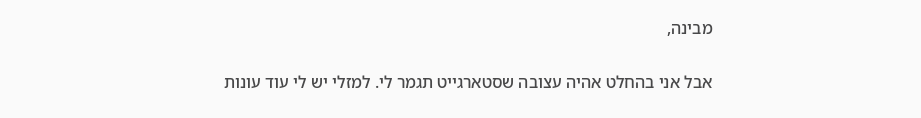מבינה,

אבל אני בהחלט אהיה עצובה שסטארגייט תגמר לי. למזלי יש לי עוד עונות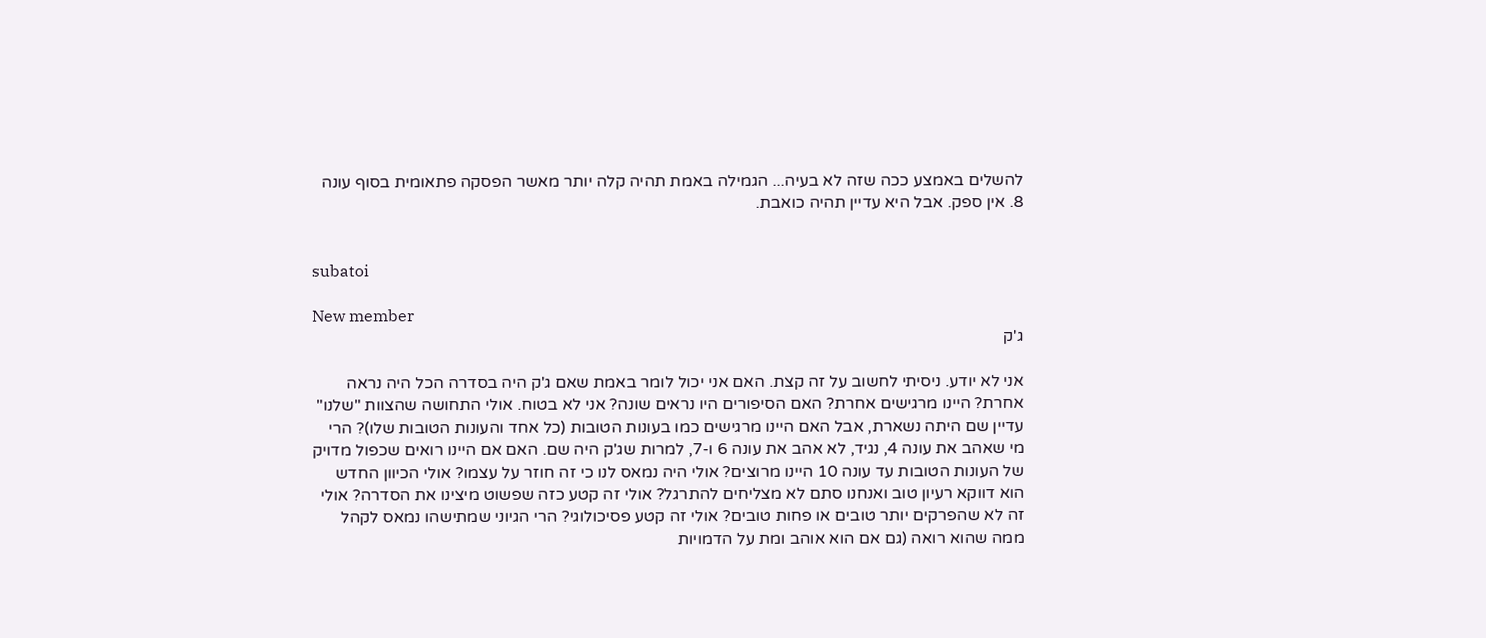להשלים באמצע ככה שזה לא בעיה... הגמילה באמת תהיה קלה יותר מאשר הפסקה פתאומית בסוף עונה 8. אין ספק. אבל היא עדיין תהיה כואבת.


subatoi

New member
ג'ק

אני לא יודע. ניסיתי לחשוב על זה קצת. האם אני יכול לומר באמת שאם ג'ק היה בסדרה הכל היה נראה אחרת? היינו מרגישים אחרת? האם הסיפורים היו נראים שונה? אני לא בטוח. אולי התחושה שהצוות "שלנו" עדיין שם היתה נשארת, אבל האם היינו מרגישים כמו בעונות הטובות (כל אחד והעונות הטובות שלו)? הרי מי שאהב את עונה 4, נגיד, לא אהב את עונה 6 ו-7, למרות שג'ק היה שם. האם אם היינו רואים שכפול מדויק של העונות הטובות עד עונה 10 היינו מרוצים? אולי היה נמאס לנו כי זה חוזר על עצמו? אולי הכיוון החדש הוא דווקא רעיון טוב ואנחנו סתם לא מצליחים להתרגל? אולי זה קטע כזה שפשוט מיצינו את הסדרה? אולי זה לא שהפרקים יותר טובים או פחות טובים? אולי זה קטע פסיכולוגי? הרי הגיוני שמתישהו נמאס לקהל ממה שהוא רואה (גם אם הוא אוהב ומת על הדמויות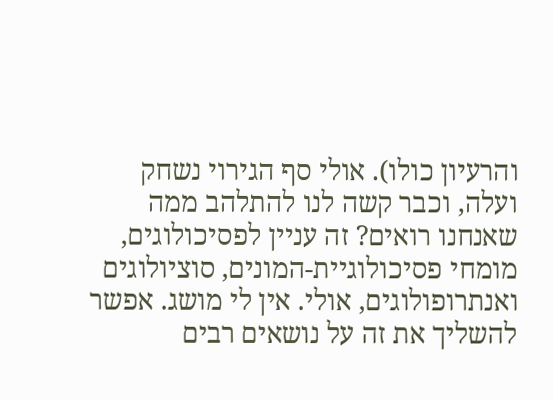והרעיון כולו). אולי סף הגירוי נשחק ועלה, וכבר קשה לנו להתלהב ממה שאנחנו רואים? זה עניין לפסיכולוגים, מומחי פסיכולוגיית-המונים, סוציולוגים ואנתרופולוגים, אולי. אין לי מושג. אפשר להשליך את זה על נושאים רבים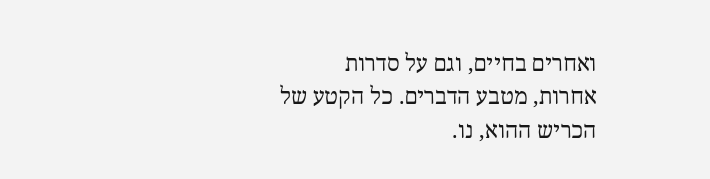ואחרים בחיים, וגם על סדרות אחרות, מטבע הדברים. כל הקטע של הכריש ההוא, נו.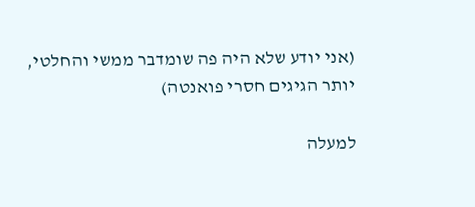(אני יודע שלא היה פה שומדבר ממשי והחלטי, יותר הגיגים חסרי פואנטה)

למעלה